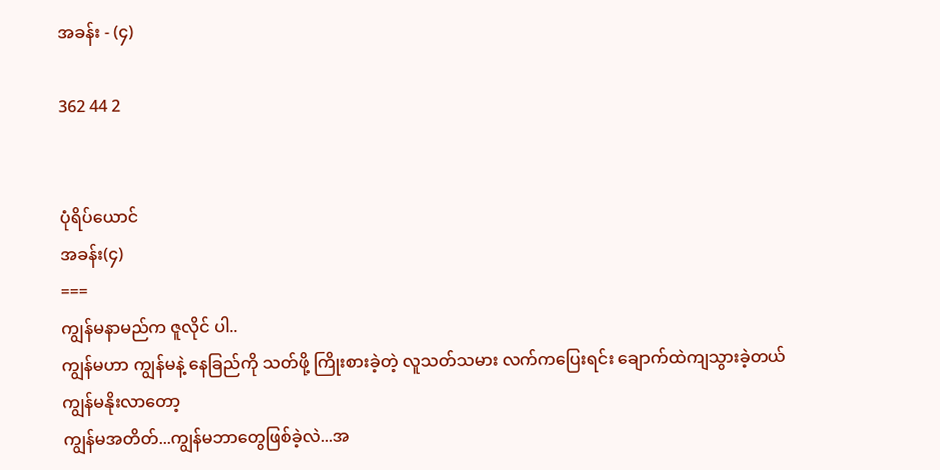အခန်း - (၄)

362 44 2


ပုံရိပ်ယောင်
အခန်း(၄)
===
ကျွန်မနာမည်က ဇူလိုင် ပါ..
ကျွန်မဟာ ကျွန်မနဲ့ နေခြည်ကို သတ်ဖို့ ကြိုးစားခဲ့တဲ့ လူသတ်သမား လက်ကပြေးရင်း ချောက်ထဲကျသွားခဲ့တယ်
ကျွန်မနိုးလာတော့
ကျွန်မအတိတ်...ကျွန်မဘာတွေဖြစ်ခဲ့လဲ...အ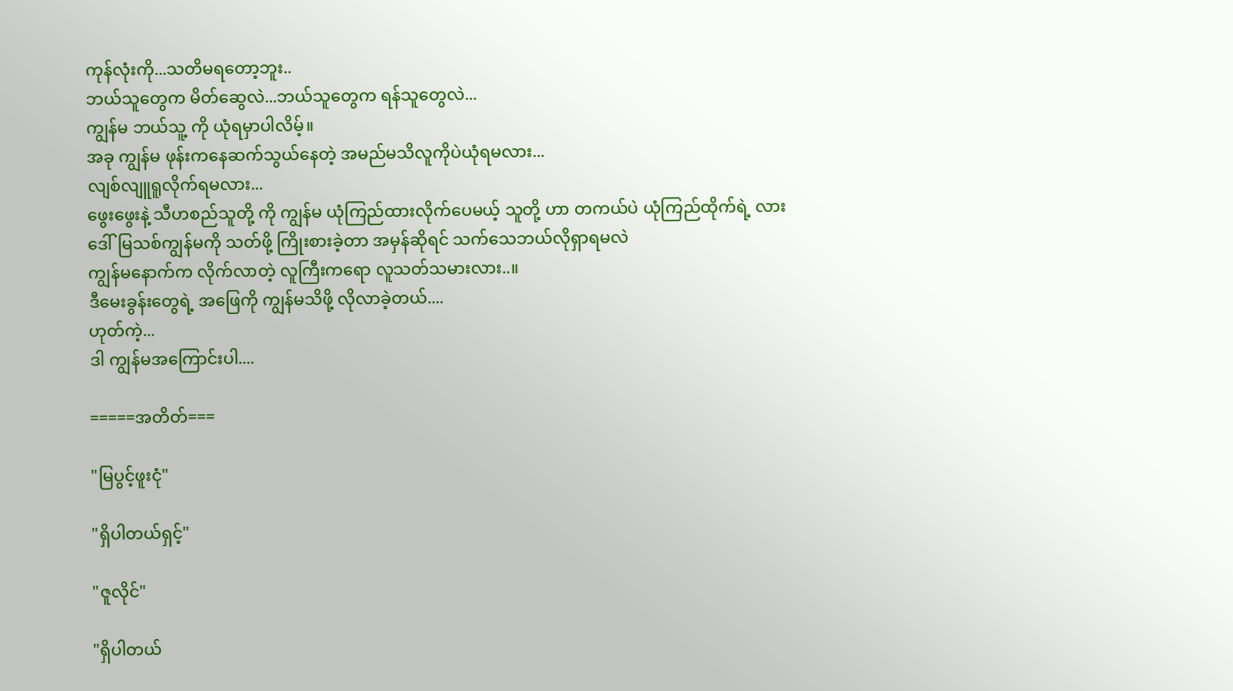ကုန်လုံးကို...သတိမရတော့ဘူး..
ဘယ်သူတွေက မိတ်ဆွေလဲ...ဘယ်သူတွေက ရန်သူတွေလဲ...
ကျွန်မ ဘယ်သူ့ ကို ယုံရမှာပါလိမ့်။
အခု ကျွန်မ ဖုန်းကနေဆက်သွယ်နေတဲ့ အမည်မသိလူကိုပဲယုံရမလား...
လျစ်လျူရူလိုက်ရမလား...
ဖွေးဖွေးနဲ့ သီဟစည်သူတို့ ကို ကျွန်မ ယုံကြည်ထားလိုက်ပေမယ့် သူတို့ ဟာ တကယ်ပဲ ယုံကြည်ထိုက်ရဲ့ လား
ဒေါ်မြသစ်ကျွန်မကို သတ်ဖို့ ကြိုးစားခဲ့တာ အမှန်ဆိုရင် သက်သေဘယ်လိုရှာရမလဲ
ကျွန်မနောက်က လိုက်လာတဲ့ လူကြီးကရော လူသတ်သမားလား..။
ဒီမေးခွန်းတွေရဲ့ အဖြေကို ကျွန်မသိဖို့ လိုလာခဲ့တယ်....
ဟုတ်ကဲ့...
ဒါ ကျွန်မအကြောင်းပါ....

=====အတိတ်===

"မြပွင့်ဖူးငုံ"

"ရှိပါတယ်ရှင့်"

"ဇူလိုင်"

"ရှိပါတယ်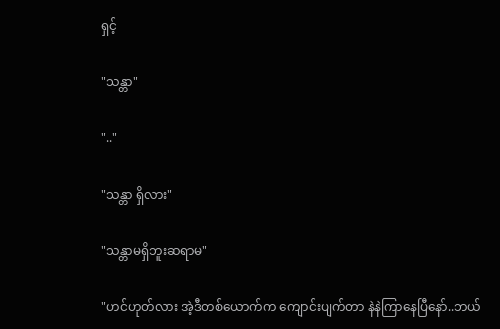ရှင့်

"သန္တာ"

".."

"သန္တာ ရှိလား"

"သန္တာမရှိဘူးဆရာမ"

"ဟင်ဟုတ်လား အဲ့ဒီတစ်ယောက်က ကျောင်းပျက်တာ နဲနဲကြာနေပြီနော်..ဘယ်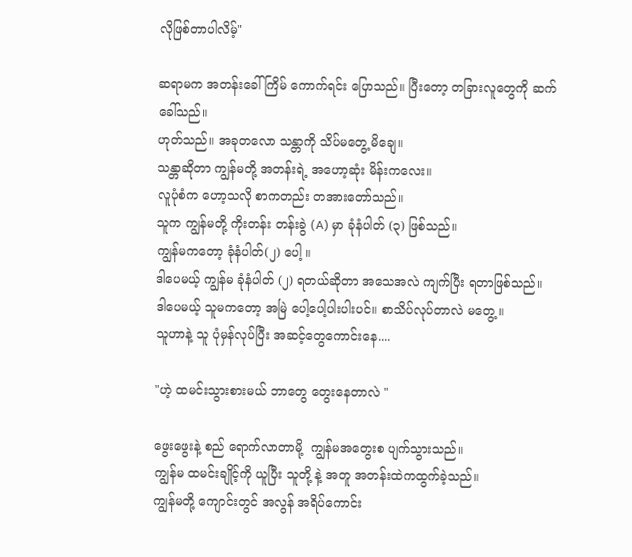လိုဖြစ်တာပါလိမ့်"

ဆရာမက အတန်းခေါ်ကြိမ် ကောက်ရင်း ပြောသည်။ ပြီးတော့ တခြားလူတွေကို ဆက်ခေါ်သည်။
ဟုတ်သည်။ အခုတလော သန္တာကို သိပ်မတွေ့ မိချေ။
သန္တာဆိုတာ ကျွန်မတို့ အတန်းရဲ့ အဟော့ဆုံး မိန်းကလေး။
လူပုံစံက ဟော့သလို စာကတည်း တအားတော်သည်။
သူက ကျွန်မတို့ ကိုးတန်း တန်းခွဲ (A) မှာ ခုံနံပါတ် (၃) ဖြစ်သည်။
ကျွန်မကတော့ ခုံနံပါတ်(၂) ပေါ့ ။
ဒါပေမယ့် ကျွန်မ ခုံနံပါတ် (၂) ရတယ်ဆိုတာ အသေအလဲ ကျက်ပြီး ရတာဖြစ်သည်။
ဒါပေမယ့် သူမကတော့ အမြဲ ပေါ့ပေါ့ပါးပါးပင်။ စာသိပ်လုပ်တာလဲ မတွေ့ ။
သူဟာနဲ့ သူ ပုံမှန်လုပ်ပြီး အဆင့်တွေကောင်းနေ....

"ဟဲ့ ထမင်းသွားစားမယ် ဘာတွေ တွေးနေတာလဲ "

ဖွေးဖွေးနဲ့ စည် ရောက်လာတာမို့  ကျွန်မအတွေးစ ပျက်သွားသည်။
ကျွန်မ ထမင်းချိုင့်ကို ယူပြီး သူတို့ နဲ့ အတူ အတန်းထဲကထွက်ခဲ့သည်။
ကျွန်မတို့ ကျောင်းတွင် အလွန် အရိပ်ကောင်း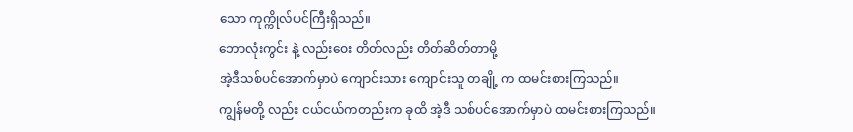သော ကုက္ကိုလ်ပင်ကြီးရှိသည်။
ဘောလုံးကွင်း နဲ့ လည်းဝေး တိတ်လည်း တိတ်ဆိတ်တာမို့
အဲ့ဒီသစ်ပင်အောက်မှာပဲ ကျောင်းသား ကျောင်းသူ တချို့ က ထမင်းစားကြသည်။
ကျွန်မတို့ လည်း ငယ်ငယ်ကတည်းက ခုထိ အဲ့ဒီ သစ်ပင်အောက်မှာပဲ ထမင်းစားကြသည်။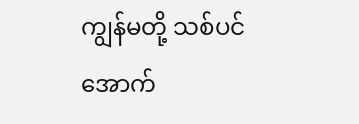ကျွန်မတို့ သစ်ပင်အောက်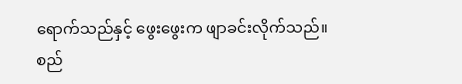ရောက်သည်နှင့် ဖွေးဖွေးက ဖျာခင်းလိုက်သည်။
စည်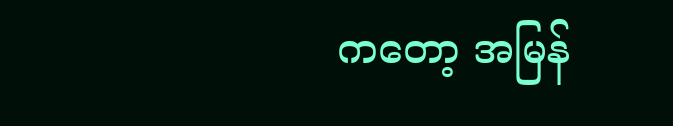ကတော့ အမြန်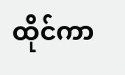ထိုင်ကာ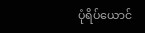ပုံရိပ်ယောင်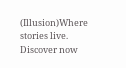(Illusion)Where stories live. Discover now